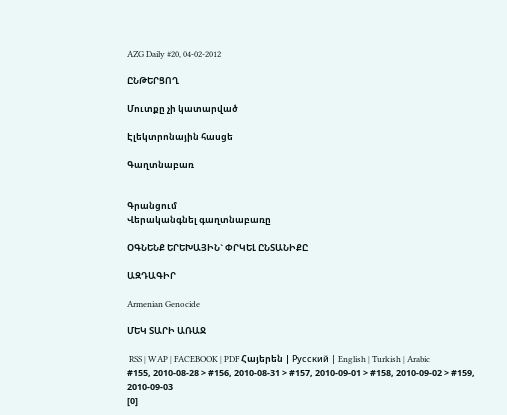AZG Daily #20, 04-02-2012

ԸՆԹԵՐՑՈՂ

Մուտքը չի կատարված

Էլեկտրոնային հասցե

Գաղտնաբառ


Գրանցում
Վերականգնել գաղտնաբառը

ՕԳՆԵՆՔ ԵՐԵԽԱՅԻՆ` ՓՐԿԵԼ ԸՆՏԱՆԻՔԸ

ԱԶԴԱԳԻՐ

Armenian Genocide

ՄԵԿ ՏԱՐԻ ԱՌԱՋ

 RSS | WAP | FACEBOOK | PDF Հայերեն | Русский | English | Turkish | Arabic
#155, 2010-08-28 > #156, 2010-08-31 > #157, 2010-09-01 > #158, 2010-09-02 > #159, 2010-09-03
[0]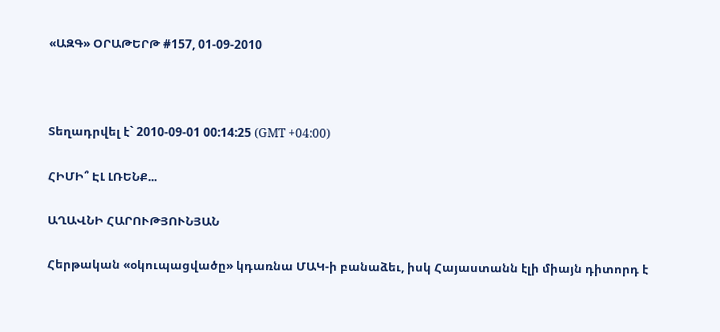«ԱԶԳ» ՕՐԱԹԵՐԹ #157, 01-09-2010



Տեղադրվել է` 2010-09-01 00:14:25 (GMT +04:00)

ՀԻՄԻ՞ ԷԼ ԼՌԵՆՔ...

ԱՂԱՎՆԻ ՀԱՐՈՒԹՅՈՒՆՅԱՆ

Հերթական «օկուպացվածը» կդառնա ՄԱԿ-ի բանաձեւ, իսկ Հայաստանն էլի միայն դիտորդ է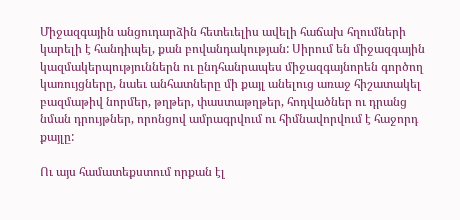Միջազգային անցուդարձին հետեւելիս ավելի հաճախ հղումների կարելի է հանդիպել, քան բովանդակության: Սիրում են միջազգային կազմակերպություններն ու ընդհանրապես միջազգայնորեն գործող կառույցները, նաեւ անհատները մի քայլ անելուց առաջ հիշատակել բազմաթիվ նորմեր, թղթեր, փաստաթղթեր, հոդվածներ ու դրանց նման դրույթներ, որոնցով ամրագրվում ու հիմնավորվում է հաջորդ քայլը:

Ու այս համատեքստում որքան էլ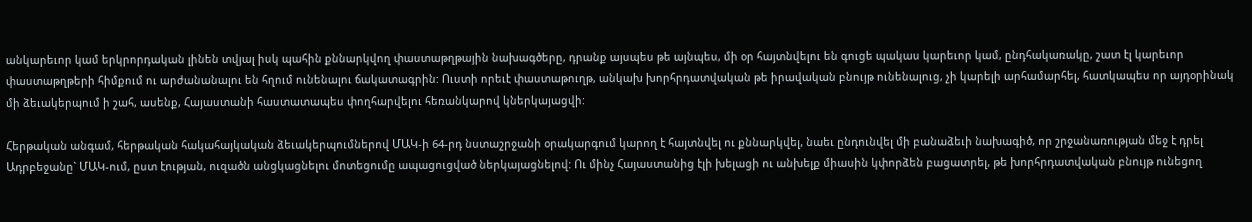անկարեւոր կամ երկրորդական լինեն տվյալ իսկ պահին քննարկվող փաստաթղթային նախագծերը, դրանք այսպես թե այնպես, մի օր հայտնվելու են գուցե պակաս կարեւոր կամ, ընդհակառակը, շատ էլ կարեւոր փաստաթղթերի հիմքում ու արժանանալու են հղում ունենալու ճակատագրին: Ուստի որեւէ փաստաթուղթ, անկախ խորհրդատվական թե իրավական բնույթ ունենալուց, չի կարելի արհամարհել, հատկապես որ այդօրինակ մի ձեւակերպում ի շահ, ասենք, Հայաստանի հաստատապես փողհարվելու հեռանկարով կներկայացվի:

Հերթական անգամ, հերթական հակահայկական ձեւակերպումներով ՄԱԿ-ի 64-րդ նստաշրջանի օրակարգում կարող է հայտնվել ու քննարկվել, նաեւ ընդունվել մի բանաձեւի նախագիծ, որ շրջանառության մեջ է դրել Ադրբեջանը` ՄԱԿ-ում, ըստ էության, ուզածն անցկացնելու մոտեցումը ապացուցված ներկայացնելով: Ու մինչ Հայաստանից էլի խելացի ու անխելք միասին կփորձեն բացատրել, թե խորհրդատվական բնույթ ունեցող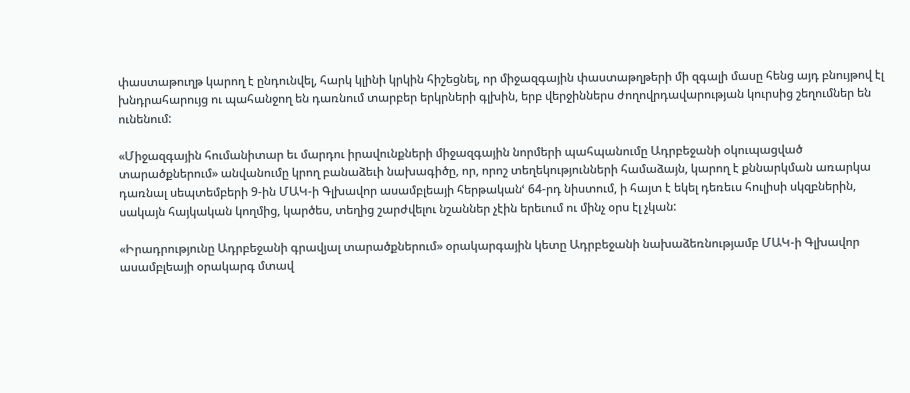փաստաթուղթ կարող է ընդունվել, հարկ կլինի կրկին հիշեցնել, որ միջազգային փաստաթղթերի մի զգալի մասը հենց այդ բնույթով էլ խնդրահարույց ու պահանջող են դառնում տարբեր երկրների գլխին, երբ վերջիններս ժողովրդավարության կուրսից շեղումներ են ունենում:

«Միջազգային հումանիտար եւ մարդու իրավունքների միջազգային նորմերի պահպանումը Ադրբեջանի օկուպացված տարածքներում» անվանումը կրող բանաձեւի նախագիծը, որ, որոշ տեղեկությունների համաձայն, կարող է քննարկման առարկա դառնալ սեպտեմբերի 9-ին ՄԱԿ-ի Գլխավոր ասամբլեայի հերթականՙ 64-րդ նիստում, ի հայտ է եկել դեռեւս հուլիսի սկզբներին, սակայն հայկական կողմից, կարծես, տեղից շարժվելու նշաններ չէին երեւում ու մինչ օրս էլ չկան:

«Իրադրությունը Ադրբեջանի գրավյալ տարածքներում» օրակարգային կետը Ադրբեջանի նախաձեռնությամբ ՄԱԿ-ի Գլխավոր ասամբլեայի օրակարգ մտավ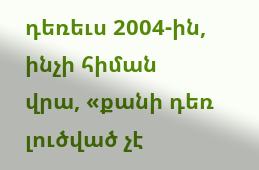դեռեւս 2004-ին, ինչի հիման վրա, «քանի դեռ լուծված չէ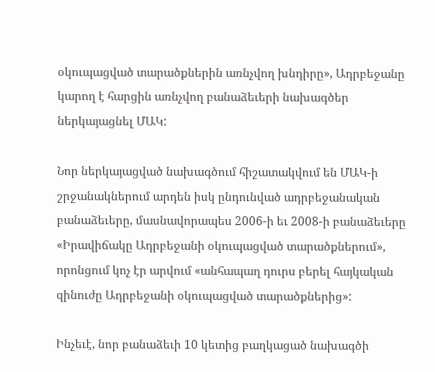օկուպացված տարածքներին առնչվող խնդիրը», Ադրբեջանը կարող է հարցին առնչվող բանաձեւերի նախագծեր ներկայացնել ՄԱԿ:

Նոր ներկայացված նախագծում հիշատակվում են ՄԱԿ-ի շրջանակներում արդեն իսկ ընդունված ադրբեջանական բանաձեւերը, մասնավորապես 2006-ի եւ 2008-ի բանաձեւերը «Իրավիճակը Ադրբեջանի օկուպացված տարածքներում», որոնցում կոչ էր արվում «անհապաղ դուրս բերել հայկական զինուժը Ադրբեջանի օկուպացված տարածքներից»:

Ինչեւէ, նոր բանաձեւի 10 կետից բաղկացած նախագծի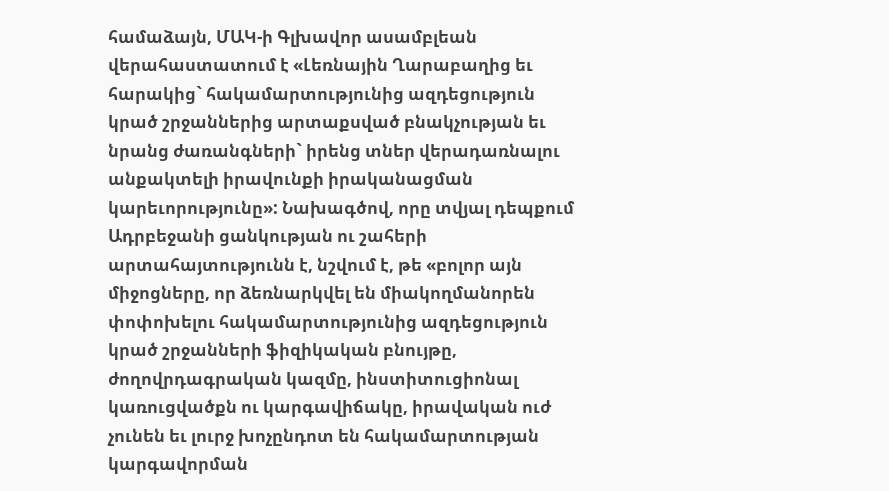համաձայն, ՄԱԿ-ի Գլխավոր ասամբլեան վերահաստատում է «Լեռնային Ղարաբաղից եւ հարակից` հակամարտությունից ազդեցություն կրած շրջաններից արտաքսված բնակչության եւ նրանց ժառանգների` իրենց տներ վերադառնալու անքակտելի իրավունքի իրականացման կարեւորությունը»: Նախագծով, որը տվյալ դեպքում Ադրբեջանի ցանկության ու շահերի արտահայտությունն է, նշվում է, թե «բոլոր այն միջոցները, որ ձեռնարկվել են միակողմանորեն փոփոխելու հակամարտությունից ազդեցություն կրած շրջանների ֆիզիկական բնույթը, ժողովրդագրական կազմը, ինստիտուցիոնալ կառուցվածքն ու կարգավիճակը, իրավական ուժ չունեն եւ լուրջ խոչընդոտ են հակամարտության կարգավորման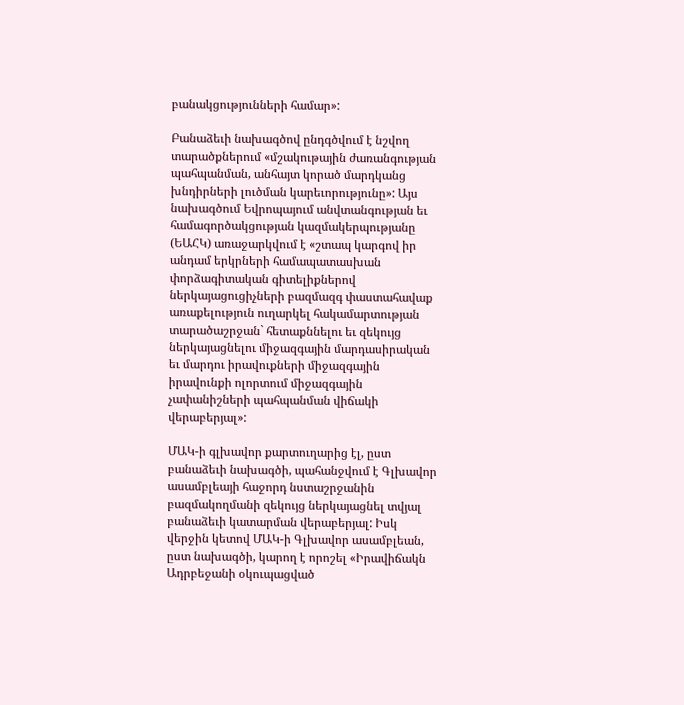բանակցությունների համար»:

Բանաձեւի նախագծով ընդգծվում է նշվող տարածքներում «մշակութային ժառանգության պահպանման, անհայտ կորած մարդկանց խնդիրների լուծման կարեւորությունը»: Այս նախագծում Եվրոպայում անվտանգության եւ համագործակցության կազմակերպությանը (ԵԱՀԿ) առաջարկվում է «շտապ կարգով իր անդամ երկրների համապատասխան փորձագիտական գիտելիքներով ներկայացուցիչների բազմազգ փաստահավաք առաքելություն ուղարկել հակամարտության տարածաշրջան` հետաքննելու եւ զեկույց ներկայացնելու միջազգային մարդասիրական եւ մարդու իրավուքների միջազգային իրավունքի ոլորտում միջազգային չափանիշների պահպանման վիճակի վերաբերյալ»:

ՄԱԿ-ի գլխավոր քարտուղարից էլ, ըստ բանաձեւի նախագծի, պահանջվում է Գլխավոր ասամբլեայի հաջորդ նստաշրջանին բազմակողմանի զեկույց ներկայացնել տվյալ բանաձեւի կատարման վերաբերյալ: Իսկ վերջին կետով ՄԱԿ-ի Գլխավոր ասամբլեան, ըստ նախագծի, կարող է որոշել «Իրավիճակն Ադրբեջանի օկուպացված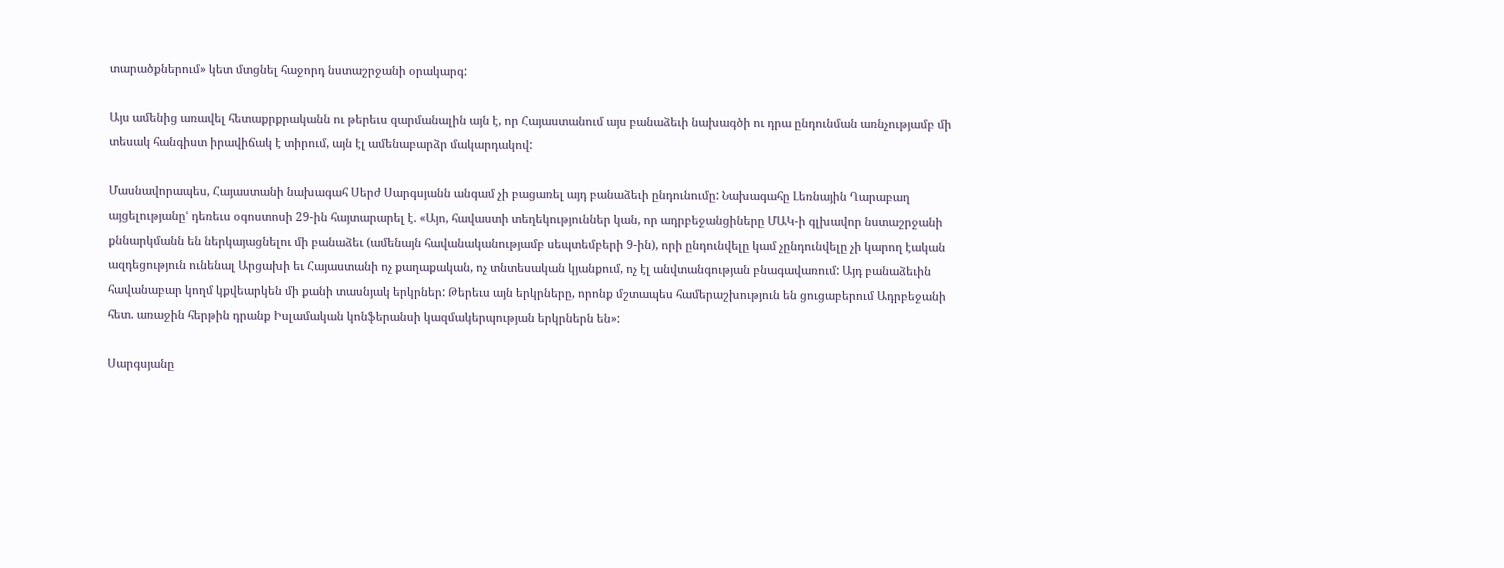տարածքներում» կետ մտցնել հաջորդ նստաշրջանի օրակարգ:

Այս ամենից առավել հետաքրքրականն ու թերեւս զարմանալին այն է, որ Հայաստանում այս բանաձեւի նախագծի ու դրա ընդունման առնչությամբ մի տեսակ հանգիստ իրավիճակ է տիրում, այն էլ ամենաբարձր մակարդակով:

Մասնավորապես, Հայաստանի նախագահ Սերժ Սարգսյանն անգամ չի բացառել այդ բանաձեւի ընդունումը: Նախագահը Լեռնային Ղարաբաղ այցելությանըՙ դեռեւս օգոստոսի 29-ին հայտարարել է. «Այո, հավաստի տեղեկություններ կան, որ ադրբեջանցիները ՄԱԿ-ի գլխավոր նստաշրջանի քննարկմանն են ներկայացնելու մի բանաձեւ (ամենայն հավանականությամբ սեպտեմբերի 9-ին), որի ընդունվելը կամ չընդունվելը չի կարող էական ազդեցություն ունենալ Արցախի եւ Հայաստանի ոչ քաղաքական, ոչ տնտեսական կյանքում, ոչ էլ անվտանգության բնագավառում: Այդ բանաձեւին հավանաբար կողմ կքվեարկեն մի քանի տասնյակ երկրներ: Թերեւս այն երկրները, որոնք մշտապես համերաշխություն են ցուցաբերում Ադրբեջանի հետ. առաջին հերթին դրանք Իսլամական կոնֆերանսի կազմակերպության երկրներն են»:

Սարգսյանը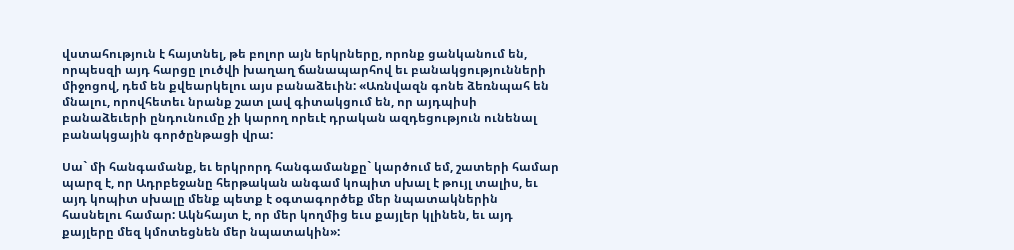վստահություն է հայտնել, թե բոլոր այն երկրները, որոնք ցանկանում են, որպեսզի այդ հարցը լուծվի խաղաղ ճանապարհով եւ բանակցությունների միջոցով, դեմ են քվեարկելու այս բանաձեւին: «Առնվազն գոնե ձեռնպահ են մնալու, որովհետեւ նրանք շատ լավ գիտակցում են, որ այդպիսի բանաձեւերի ընդունումը չի կարող որեւէ դրական ազդեցություն ունենալ բանակցային գործընթացի վրա:

Սա` մի հանգամանք, եւ երկրորդ հանգամանքը` կարծում եմ, շատերի համար պարզ է, որ Ադրբեջանը հերթական անգամ կոպիտ սխալ է թույլ տալիս, եւ այդ կոպիտ սխալը մենք պետք է օգտագործեք մեր նպատակներին հասնելու համար: Ակնհայտ է, որ մեր կողմից եւս քայլեր կլինեն, եւ այդ քայլերը մեզ կմոտեցնեն մեր նպատակին»: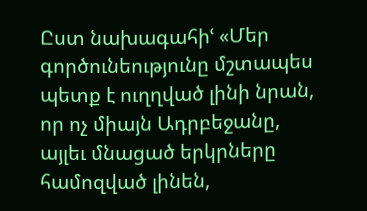Ըստ նախագահիՙ «Մեր գործունեությունը մշտապես պետք է ուղղված լինի նրան, որ ոչ միայն Ադրբեջանը, այլեւ մնացած երկրները համոզված լինեն,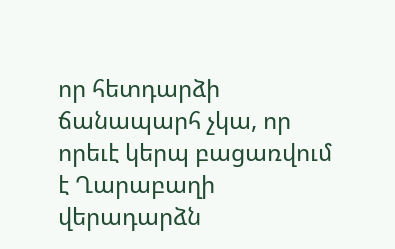որ հետդարձի ճանապարհ չկա, որ որեւէ կերպ բացառվում է Ղարաբաղի վերադարձն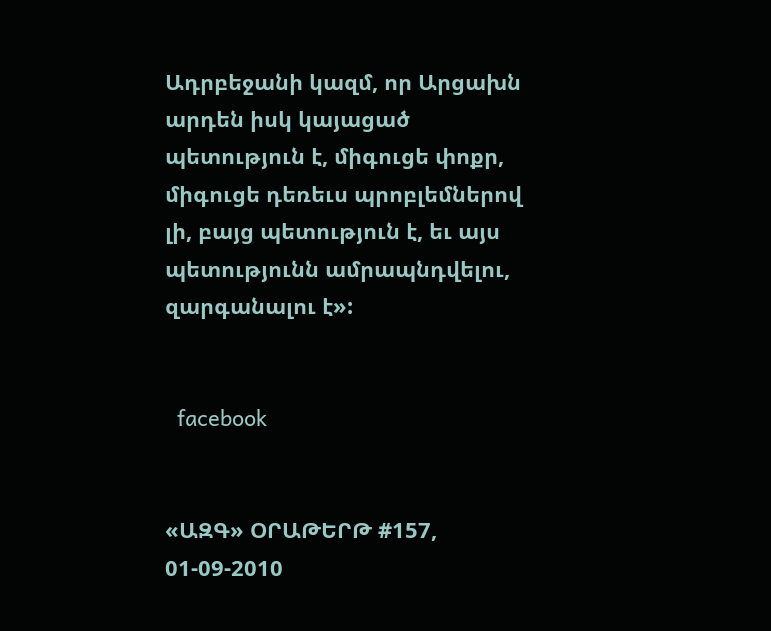Ադրբեջանի կազմ, որ Արցախն արդեն իսկ կայացած պետություն է, միգուցե փոքր, միգուցե դեռեւս պրոբլեմներով լի, բայց պետություն է, եւ այս պետությունն ամրապնդվելու, զարգանալու է»:


  facebook


«ԱԶԳ» ՕՐԱԹԵՐԹ #157, 01-09-2010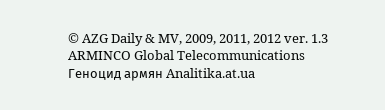© AZG Daily & MV, 2009, 2011, 2012 ver. 1.3
ARMINCO Global Telecommunications Геноцид армян Analitika.at.ua